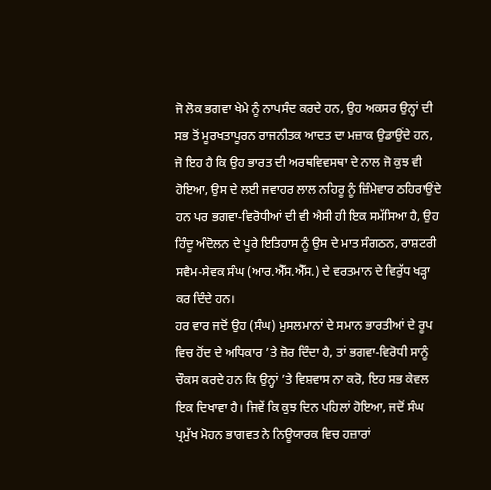ਜੋ ਲੋਕ ਭਗਵਾ ਖੇਮੇ ਨੂੰ ਨਾਪਸੰਦ ਕਰਦੇ ਹਨ, ਉਹ ਅਕਸਰ ਉਨ੍ਹਾਂ ਦੀ ਸਭ ਤੋਂ ਮੂਰਖਤਾਪੂਰਨ ਰਾਜਨੀਤਕ ਆਦਤ ਦਾ ਮਜ਼ਾਕ ਉਡਾਉਂਦੇ ਹਨ, ਜੋ ਇਹ ਹੈ ਕਿ ਉਹ ਭਾਰਤ ਦੀ ਅਰਥਵਿਵਸਥਾ ਦੇ ਨਾਲ ਜੋ ਕੁਝ ਵੀ ਹੋਇਆ, ਉਸ ਦੇ ਲਈ ਜਵਾਹਰ ਲਾਲ ਨਹਿਰੂ ਨੂੰ ਜ਼ਿੰਮੇਵਾਰ ਠਹਿਰਾਉਂਦੇ ਹਨ ਪਰ ਭਗਵਾ-ਵਿਰੋਧੀਆਂ ਦੀ ਵੀ ਐਸੀ ਹੀ ਇਕ ਸਮੱਸਿਆ ਹੈ, ਉਹ ਹਿੰਦੂ ਅੰਦੋਲਨ ਦੇ ਪੂਰੇ ਇਤਿਹਾਸ ਨੂੰ ਉਸ ਦੇ ਮਾਤ ਸੰਗਠਨ, ਰਾਸ਼ਟਰੀ ਸਵੈਮ-ਸੇਵਕ ਸੰਘ (ਆਰ.ਐੱਸ.ਐੱਸ.) ਦੇ ਵਰਤਮਾਨ ਦੇ ਵਿਰੁੱਧ ਖੜ੍ਹਾ ਕਰ ਦਿੰਦੇ ਹਨ।
ਹਰ ਵਾਰ ਜਦੋਂ ਉਹ (ਸੰਘ) ਮੁਸਲਮਾਨਾਂ ਦੇ ਸਮਾਨ ਭਾਰਤੀਆਂ ਦੇ ਰੂਪ ਵਿਚ ਹੋਂਦ ਦੇ ਅਧਿਕਾਰ ’ਤੇ ਜ਼ੋਰ ਦਿੰਦਾ ਹੈ, ਤਾਂ ਭਗਵਾ-ਵਿਰੋਧੀ ਸਾਨੂੰ ਚੌਕਸ ਕਰਦੇ ਹਨ ਕਿ ਉਨ੍ਹਾਂ ’ਤੇ ਵਿਸ਼ਵਾਸ ਨਾ ਕਰੋ, ਇਹ ਸਭ ਕੇਵਲ ਇਕ ਦਿਖਾਵਾ ਹੈ। ਜਿਵੇਂ ਕਿ ਕੁਝ ਦਿਨ ਪਹਿਲਾਂ ਹੋਇਆ, ਜਦੋਂ ਸੰਘ ਪ੍ਰਮੁੱਖ ਮੋਹਨ ਭਾਗਵਤ ਨੇ ਨਿਊਯਾਰਕ ਵਿਚ ਹਜ਼ਾਰਾਂ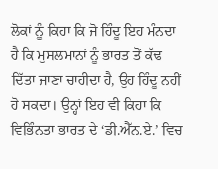ਲੋਕਾਂ ਨੂੰ ਕਿਹਾ ਕਿ ਜੋ ਹਿੰਦੂ ਇਹ ਮੰਨਦਾ ਹੈ ਕਿ ਮੁਸਲਮਾਨਾਂ ਨੂੰ ਭਾਰਤ ਤੋਂ ਕੱਢ ਦਿੱਤਾ ਜਾਣਾ ਚਾਹੀਦਾ ਹੈ, ਉਹ ਹਿੰਦੂ ਨਹੀਂ ਹੋ ਸਕਦਾ। ਉਨ੍ਹਾਂ ਇਹ ਵੀ ਕਿਹਾ ਕਿ ਵਿਭਿੰਨਤਾ ਭਾਰਤ ਦੇ ‘ਡੀ.ਐੱਨ.ਏ.’ ਵਿਚ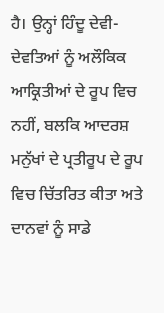ਹੈ। ਉਨ੍ਹਾਂ ਹਿੰਦੂ ਦੇਵੀ-ਦੇਵਤਿਆਂ ਨੂੰ ਅਲੌਕਿਕ ਆਕ੍ਰਿਤੀਆਂ ਦੇ ਰੂਪ ਵਿਚ ਨਹੀਂ, ਬਲਕਿ ਆਦਰਸ਼ ਮਨੁੱਖਾਂ ਦੇ ਪ੍ਰਤੀਰੂਪ ਦੇ ਰੂਪ ਵਿਚ ਚਿੱਤਰਿਤ ਕੀਤਾ ਅਤੇ ਦਾਨਵਾਂ ਨੂੰ ਸਾਡੇ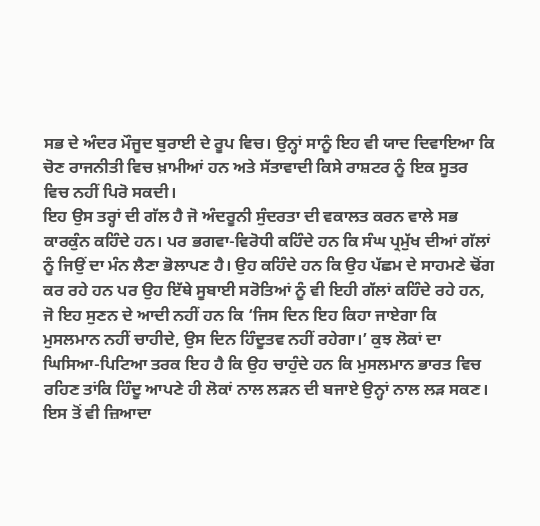ਸਭ ਦੇ ਅੰਦਰ ਮੌਜੂਦ ਬੁਰਾਈ ਦੇ ਰੂਪ ਵਿਚ। ਉਨ੍ਹਾਂ ਸਾਨੂੰ ਇਹ ਵੀ ਯਾਦ ਦਿਵਾਇਆ ਕਿ ਚੋਣ ਰਾਜਨੀਤੀ ਵਿਚ ਖ਼ਾਮੀਆਂ ਹਨ ਅਤੇ ਸੱਤਾਵਾਦੀ ਕਿਸੇ ਰਾਸ਼ਟਰ ਨੂੰ ਇਕ ਸੂਤਰ ਵਿਚ ਨਹੀਂ ਪਿਰੋ ਸਕਦੀ।
ਇਹ ਉਸ ਤਰ੍ਹਾਂ ਦੀ ਗੱਲ ਹੈ ਜੋ ਅੰਦਰੂਨੀ ਸੁੰਦਰਤਾ ਦੀ ਵਕਾਲਤ ਕਰਨ ਵਾਲੇ ਸਭ ਕਾਰਕੁੰਨ ਕਹਿੰਦੇ ਹਨ। ਪਰ ਭਗਵਾ-ਵਿਰੋਧੀ ਕਹਿੰਦੇ ਹਨ ਕਿ ਸੰਘ ਪ੍ਰਮੁੱਖ ਦੀਆਂ ਗੱਲਾਂ ਨੂੰ ਜਿਉਂ ਦਾ ਮੰਨ ਲੈਣਾ ਭੋਲਾਪਣ ਹੈ। ਉਹ ਕਹਿੰਦੇ ਹਨ ਕਿ ਉਹ ਪੱਛਮ ਦੇ ਸਾਹਮਣੇ ਢੋਂਗ ਕਰ ਰਹੇ ਹਨ ਪਰ ਉਹ ਇੱਥੇ ਸੂਬਾਈ ਸਰੋਤਿਆਂ ਨੂੰ ਵੀ ਇਹੀ ਗੱਲਾਂ ਕਹਿੰਦੇ ਰਹੇ ਹਨ, ਜੋ ਇਹ ਸੁਣਨ ਦੇ ਆਦੀ ਨਹੀਂ ਹਨ ਕਿ ‘ਜਿਸ ਦਿਨ ਇਹ ਕਿਹਾ ਜਾਏਗਾ ਕਿ ਮੁਸਲਮਾਨ ਨਹੀਂ ਚਾਹੀਦੇ, ਉਸ ਦਿਨ ਹਿੰਦੂਤਵ ਨਹੀਂ ਰਹੇਗਾ।’ ਕੁਝ ਲੋਕਾਂ ਦਾ ਘਿਸਿਆ-ਪਿਟਿਆ ਤਰਕ ਇਹ ਹੈ ਕਿ ਉਹ ਚਾਹੁੰਦੇ ਹਨ ਕਿ ਮੁਸਲਮਾਨ ਭਾਰਤ ਵਿਚ ਰਹਿਣ ਤਾਂਕਿ ਹਿੰਦੂ ਆਪਣੇ ਹੀ ਲੋਕਾਂ ਨਾਲ ਲੜਨ ਦੀ ਬਜਾਏ ਉਨ੍ਹਾਂ ਨਾਲ ਲੜ ਸਕਣ। ਇਸ ਤੋਂ ਵੀ ਜ਼ਿਆਦਾ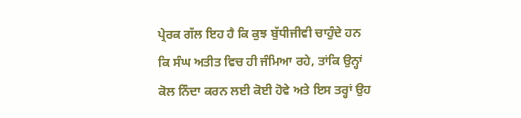ਪ੍ਰੇਰਕ ਗੱਲ ਇਹ ਹੈ ਕਿ ਕੁਝ ਬੁੱਧੀਜੀਵੀ ਚਾਹੁੰਦੇ ਹਨ ਕਿ ਸੰਘ ਅਤੀਤ ਵਿਚ ਹੀ ਜੰਮਿਆ ਰਹੇ, ਤਾਂਕਿ ਉਨ੍ਹਾਂ ਕੋਲ ਨਿੰਦਾ ਕਰਨ ਲਈ ਕੋਈ ਹੋਵੇ ਅਤੇ ਇਸ ਤਰ੍ਹਾਂ ਉਹ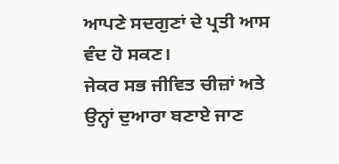ਆਪਣੇ ਸਦਗੁਣਾਂ ਦੇ ਪ੍ਰਤੀ ਆਸ ਵੰਦ ਹੋ ਸਕਣ।
ਜੇਕਰ ਸਭ ਜੀਵਿਤ ਚੀਜ਼ਾਂ ਅਤੇ ਉਨ੍ਹਾਂ ਦੁਆਰਾ ਬਣਾਏ ਜਾਣ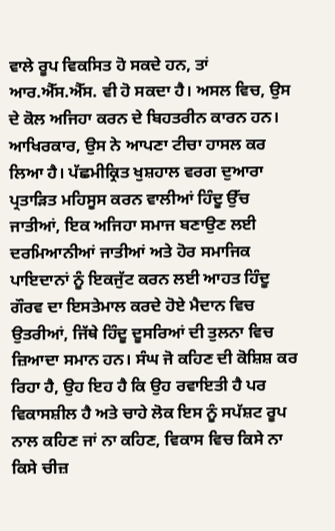ਵਾਲੇ ਰੂਪ ਵਿਕਸਿਤ ਹੋ ਸਕਦੇ ਹਨ, ਤਾਂ ਆਰ.ਐੱਸ.ਐੱਸ. ਵੀ ਹੋ ਸਕਦਾ ਹੈ। ਅਸਲ ਵਿਚ, ਉਸ ਦੇ ਕੋਲ ਅਜਿਹਾ ਕਰਨ ਦੇ ਬਿਹਤਰੀਨ ਕਾਰਨ ਹਨ। ਆਖਿਰਕਾਰ, ਉਸ ਨੇ ਆਪਣਾ ਟੀਚਾ ਹਾਸਲ ਕਰ ਲਿਆ ਹੈ। ਪੱਛਮੀਕ੍ਰਿਤ ਖੁਸ਼ਹਾਲ ਵਰਗ ਦੁਆਰਾ ਪ੍ਰਤਾੜਿਤ ਮਹਿਸੂਸ ਕਰਨ ਵਾਲੀਆਂ ਹਿੰਦੂ ਉੱਚ ਜਾਤੀਆਂ, ਇਕ ਅਜਿਹਾ ਸਮਾਜ ਬਣਾਉਣ ਲਈ ਦਰਮਿਆਨੀਆਂ ਜਾਤੀਆਂ ਅਤੇ ਹੋਰ ਸਮਾਜਿਕ ਪਾਇਦਾਨਾਂ ਨੂੰ ਇਕਜੁੱਟ ਕਰਨ ਲਈ ਆਹਤ ਹਿੰਦੂ ਗੌਰਵ ਦਾ ਇਸਤੇਮਾਲ ਕਰਦੇ ਹੋਏ ਮੈਦਾਨ ਵਿਚ ਉਤਰੀਆਂ, ਜਿੱਥੇ ਹਿੰਦੂ ਦੂਸਰਿਆਂ ਦੀ ਤੁਲਨਾ ਵਿਚ ਜ਼ਿਆਦਾ ਸਮਾਨ ਹਨ। ਸੰਘ ਜੋ ਕਹਿਣ ਦੀ ਕੋਸ਼ਿਸ਼ ਕਰ ਰਿਹਾ ਹੈ, ਉਹ ਇਹ ਹੈ ਕਿ ਉਹ ਰਵਾਇਤੀ ਹੈ ਪਰ ਵਿਕਾਸਸ਼ੀਲ ਹੈ ਅਤੇ ਚਾਹੇ ਲੋਕ ਇਸ ਨੂੰ ਸਪੱਸ਼ਟ ਰੂਪ ਨਾਲ ਕਹਿਣ ਜਾਂ ਨਾ ਕਹਿਣ, ਵਿਕਾਸ ਵਿਚ ਕਿਸੇ ਨਾ ਕਿਸੇ ਚੀਜ਼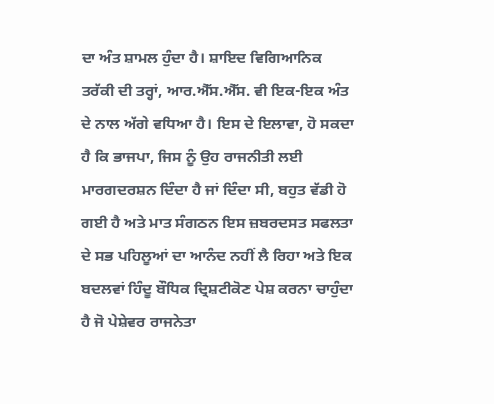ਦਾ ਅੰਤ ਸ਼ਾਮਲ ਹੁੰਦਾ ਹੈ। ਸ਼ਾਇਦ ਵਿਗਿਆਨਿਕ ਤਰੱਕੀ ਦੀ ਤਰ੍ਹਾਂ, ਆਰ.ਐੱਸ.ਐੱਸ. ਵੀ ਇਕ-ਇਕ ਅੰਤ ਦੇ ਨਾਲ ਅੱਗੇ ਵਧਿਆ ਹੈ। ਇਸ ਦੇ ਇਲਾਵਾ, ਹੋ ਸਕਦਾ ਹੈ ਕਿ ਭਾਜਪਾ, ਜਿਸ ਨੂੰ ਉਹ ਰਾਜਨੀਤੀ ਲਈ ਮਾਰਗਦਰਸ਼ਨ ਦਿੰਦਾ ਹੈ ਜਾਂ ਦਿੰਦਾ ਸੀ, ਬਹੁਤ ਵੱਡੀ ਹੋ ਗਈ ਹੈ ਅਤੇ ਮਾਤ ਸੰਗਠਨ ਇਸ ਜ਼ਬਰਦਸਤ ਸਫਲਤਾ ਦੇ ਸਭ ਪਹਿਲੂਆਂ ਦਾ ਆਨੰਦ ਨਹੀਂ ਲੈ ਰਿਹਾ ਅਤੇ ਇਕ ਬਦਲਵਾਂ ਹਿੰਦੂ ਬੌਧਿਕ ਦ੍ਰਿਸ਼ਟੀਕੋਣ ਪੇਸ਼ ਕਰਨਾ ਚਾਹੁੰਦਾ ਹੈ ਜੋ ਪੇਸ਼ੇਵਰ ਰਾਜਨੇਤਾ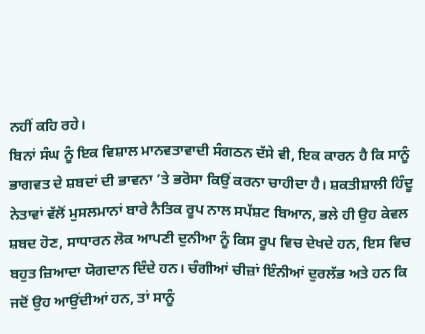ਨਹੀਂ ਕਹਿ ਰਹੇ।
ਬਿਨਾਂ ਸੰਘ ਨੂੰ ਇਕ ਵਿਸ਼ਾਲ ਮਾਨਵਤਾਵਾਦੀ ਸੰਗਠਨ ਦੱਸੇ ਵੀ, ਇਕ ਕਾਰਨ ਹੈ ਕਿ ਸਾਨੂੰ ਭਾਗਵਤ ਦੇ ਸ਼ਬਦਾਂ ਦੀ ਭਾਵਨਾ ’ਤੇ ਭਰੋਸਾ ਕਿਉਂ ਕਰਨਾ ਚਾਹੀਦਾ ਹੈ। ਸ਼ਕਤੀਸ਼ਾਲੀ ਹਿੰਦੂ ਨੇਤਾਵਾਂ ਵੱਲੋਂ ਮੁਸਲਮਾਨਾਂ ਬਾਰੇ ਨੈਤਿਕ ਰੂਪ ਨਾਲ ਸਪੱਸ਼ਟ ਬਿਆਨ, ਭਲੇ ਹੀ ਉਹ ਕੇਵਲ ਸ਼ਬਦ ਹੋਣ, ਸਾਧਾਰਨ ਲੋਕ ਆਪਣੀ ਦੁਨੀਆ ਨੂੰ ਕਿਸ ਰੂਪ ਵਿਚ ਦੇਖਦੇ ਹਨ, ਇਸ ਵਿਚ ਬਹੁਤ ਜ਼ਿਆਦਾ ਯੋਗਦਾਨ ਦਿੰਦੇ ਹਨ। ਚੰਗੀਆਂ ਚੀਜ਼ਾਂ ਇੰਨੀਆਂ ਦੁਰਲੱਭ ਅਤੇ ਹਨ ਕਿ ਜਦੋਂ ਉਹ ਆਉਂਦੀਆਂ ਹਨ, ਤਾਂ ਸਾਨੂੰ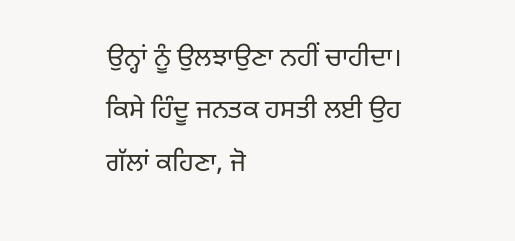ਉਨ੍ਹਾਂ ਨੂੰ ਉਲਝਾਉਣਾ ਨਹੀਂ ਚਾਹੀਦਾ। ਕਿਸੇ ਹਿੰਦੂ ਜਨਤਕ ਹਸਤੀ ਲਈ ਉਹ ਗੱਲਾਂ ਕਹਿਣਾ, ਜੋ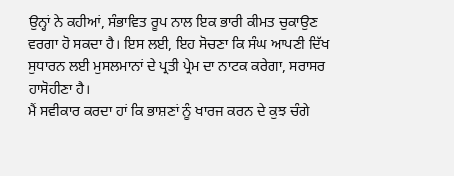ਉਨ੍ਹਾਂ ਨੇ ਕਹੀਆਂ, ਸੰਭਾਵਿਤ ਰੂਪ ਨਾਲ ਇਕ ਭਾਰੀ ਕੀਮਤ ਚੁਕਾਉਣ ਵਰਗਾ ਹੋ ਸਕਦਾ ਹੈ। ਇਸ ਲਈ, ਇਹ ਸੋਚਣਾ ਕਿ ਸੰਘ ਆਪਣੀ ਦਿੱਖ ਸੁਧਾਰਨ ਲਈ ਮੁਸਲਮਾਨਾਂ ਦੇ ਪ੍ਰਤੀ ਪ੍ਰੇਮ ਦਾ ਨਾਟਕ ਕਰੇਗਾ, ਸਰਾਸਰ ਹਾਸੋਹੀਣਾ ਹੈ।
ਮੈਂ ਸਵੀਕਾਰ ਕਰਦਾ ਹਾਂ ਕਿ ਭਾਸ਼ਣਾਂ ਨੂੰ ਖਾਰਜ ਕਰਨ ਦੇ ਕੁਝ ਚੰਗੇ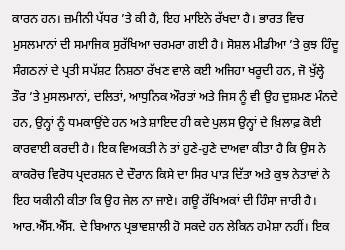ਕਾਰਨ ਹਨ। ਜ਼ਮੀਨੀ ਪੱਧਰ ’ਤੇ ਕੀ ਹੈ, ਇਹ ਮਾਇਨੇ ਰੱਖਦਾ ਹੈ। ਭਾਰਤ ਵਿਚ ਮੁਸਲਮਾਨਾਂ ਦੀ ਸਮਾਜਿਕ ਸੁਰੱਖਿਆ ਚਰਮਰਾ ਗਈ ਹੈ। ਸੋਸ਼ਲ ਮੀਡੀਆ ’ਤੇ ਕੁਝ ਹਿੰਦੂ ਸੰਗਠਨਾਂ ਦੇ ਪ੍ਰਤੀ ਸਪੱਸ਼ਟ ਨਿਸ਼ਠਾ ਰੱਖਣ ਵਾਲੇ ਕਈ ਅਜਿਹਾ ਖਰੂਦੀ ਹਨ, ਜੋ ਖੁੱਲ੍ਹੇ ਤੌਰ ’ਤੇ ਮੁਸਲਮਾਨਾਂ, ਦਲਿਤਾਂ, ਆਧੁਨਿਕ ਔਰਤਾਂ ਅਤੇ ਜਿਸ ਨੂੰ ਵੀ ਉਹ ਦੁਸ਼ਮਣ ਮੰਨਦੇ ਹਨ, ਉਨ੍ਹਾਂ ਨੂੰ ਧਮਕਾਉਂਦੇ ਹਨ ਅਤੇ ਸ਼ਾਇਦ ਹੀ ਕਦੇ ਪੁਲਸ ਉਨ੍ਹਾਂ ਦੇ ਖ਼ਿਲਾਫ਼ ਕੋਈ ਕਾਰਵਾਈ ਕਰਦੀ ਹੈ। ਇਕ ਵਿਅਕਤੀ ਨੇ ਤਾਂ ਹੁਣੇ-ਹੁਣੇ ਦਾਅਵਾ ਕੀਤਾ ਹੈ ਕਿ ਉਸ ਨੇ ਕਾਕਰੋਚ ਵਿਰੋਧ ਪ੍ਰਦਰਸ਼ਨ ਦੇ ਦੌਰਾਨ ਕਿਸੇ ਦਾ ਸਿਰ ਪਾੜ ਦਿੱਤਾ ਅਤੇ ਕੁਝ ਨੇਤਾਵਾਂ ਨੇ ਇਹ ਯਕੀਨੀ ਕੀਤਾ ਕਿ ਉਹ ਜੇਲ ਨਾ ਜਾਏ। ਗਊ ਰੱਖਿਅਕਾਂ ਦੀ ਹਿੰਸਾ ਜਾਰੀ ਹੈ।
ਆਰ.ਐੱਸ.ਐੱਸ. ਦੇ ਬਿਆਨ ਪ੍ਰਭਾਵਸ਼ਾਲੀ ਹੋ ਸਕਦੇ ਹਨ ਲੇਕਿਨ ਹਮੇਸ਼ਾ ਨਹੀਂ। ਇਕ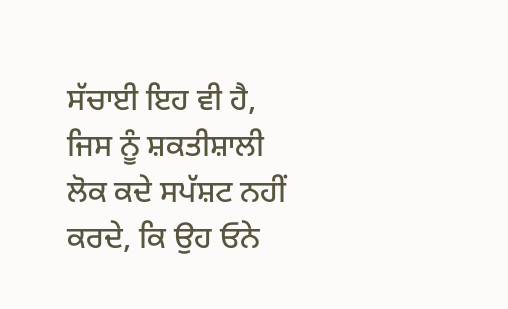ਸੱਚਾਈ ਇਹ ਵੀ ਹੈ, ਜਿਸ ਨੂੰ ਸ਼ਕਤੀਸ਼ਾਲੀ ਲੋਕ ਕਦੇ ਸਪੱਸ਼ਟ ਨਹੀਂ ਕਰਦੇ, ਕਿ ਉਹ ਓਨੇ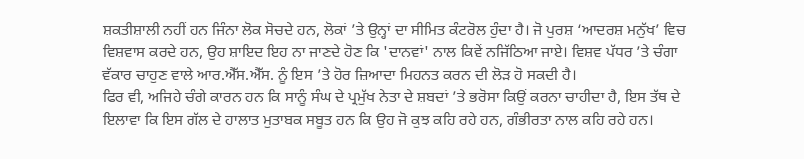ਸ਼ਕਤੀਸ਼ਾਲੀ ਨਹੀਂ ਹਨ ਜਿੰਨਾ ਲੋਕ ਸੋਚਦੇ ਹਨ, ਲੋਕਾਂ ’ਤੇ ਉਨ੍ਹਾਂ ਦਾ ਸੀਮਿਤ ਕੰਟਰੋਲ ਹੁੰਦਾ ਹੈ। ਜੋ ਪੁਰਸ਼ ‘ਆਦਰਸ਼ ਮਨੁੱਖ’ ਵਿਚ ਵਿਸ਼ਵਾਸ ਕਰਦੇ ਹਨ, ਉਹ ਸ਼ਾਇਦ ਇਹ ਨਾ ਜਾਣਦੇ ਹੋਣ ਕਿ 'ਦਾਨਵਾਂ' ਨਾਲ ਕਿਵੇਂ ਨਜਿੱਠਿਆ ਜਾਏ। ਵਿਸ਼ਵ ਪੱਧਰ ’ਤੇ ਚੰਗਾ ਵੱਕਾਰ ਚਾਹੁਣ ਵਾਲੇ ਆਰ.ਐੱਸ.ਐੱਸ. ਨੂੰ ਇਸ ’ਤੇ ਹੋਰ ਜ਼ਿਆਦਾ ਮਿਹਨਤ ਕਰਨ ਦੀ ਲੋੜ ਹੋ ਸਕਦੀ ਹੈ।
ਫਿਰ ਵੀ, ਅਜਿਹੇ ਚੰਗੇ ਕਾਰਨ ਹਨ ਕਿ ਸਾਨੂੰ ਸੰਘ ਦੇ ਪ੍ਰਮੁੱਖ ਨੇਤਾ ਦੇ ਸ਼ਬਦਾਂ ’ਤੇ ਭਰੋਸਾ ਕਿਉਂ ਕਰਨਾ ਚਾਹੀਦਾ ਹੈ, ਇਸ ਤੱਥ ਦੇ ਇਲਾਵਾ ਕਿ ਇਸ ਗੱਲ ਦੇ ਹਾਲਾਤ ਮੁਤਾਬਕ ਸਬੂਤ ਹਨ ਕਿ ਉਹ ਜੋ ਕੁਝ ਕਹਿ ਰਹੇ ਹਨ, ਗੰਭੀਰਤਾ ਨਾਲ ਕਹਿ ਰਹੇ ਹਨ।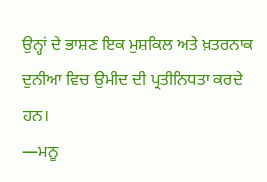ਉਨ੍ਹਾਂ ਦੇ ਭਾਸ਼ਣ ਇਕ ਮੁਸ਼ਕਿਲ ਅਤੇ ਖ਼ਤਰਨਾਕ ਦੁਨੀਆ ਵਿਚ ਉਮੀਦ ਦੀ ਪ੍ਰਤੀਨਿਧਤਾ ਕਰਦੇ ਹਨ।
—ਮਨੂ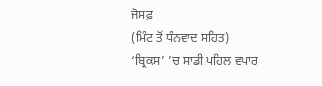ਜੋਸਫ਼
(ਮਿੰਟ ਤੋਂ ਧੰਨਵਾਦ ਸਹਿਤ)
‘ਬ੍ਰਿਕਸ’ ’ਚ ਸਾਡੀ ਪਹਿਲ ਵਪਾਰ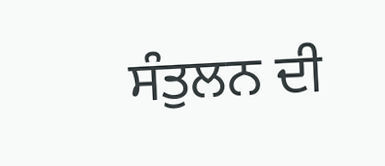ਸੰਤੁਲਨ ਦੀ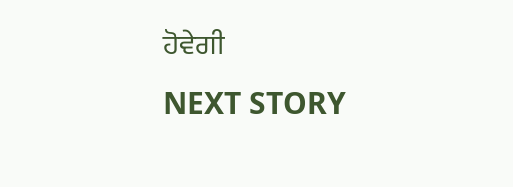ਹੋਵੇਗੀ
NEXT STORY